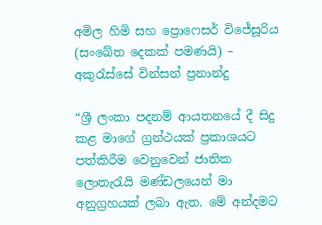අමිල හිමි සහ ප්‍රොෆෙසර් විජේසූරිය (සංඛේත දෙකක් පමණයි) – අකුරැස්සේ වින්සන් ප්‍රනාන්දු

“ශ්‍රී ලංකා පදනම් ආයතනයේ දී සිදු කළ මාගේ ග්‍රන්ථයක් ප්‍රකාශයට පත්කිරීම වෙනුවෙන් ජාතික ලොතැරැයි මණ්ඩලයෙන් මා අනුග්‍රහයක් ලබා ඇත. මේ අන්දමට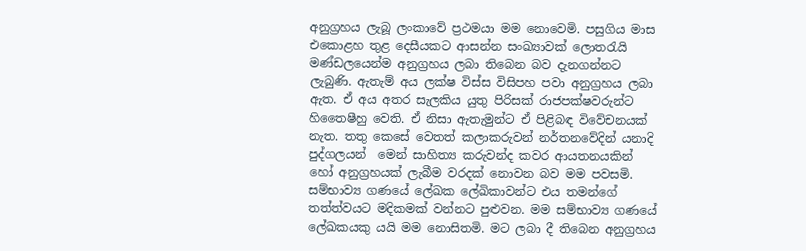අනුග්‍රහය ලැබූ ලංකාවේ ප්‍රථමයා මම නොවෙමි. පසුගිය මාස එකොළහ තුළ දෙසීයකට ආසන්න සංඛ්‍යාවක් ලොතරැයි මණ්ඩලයෙන්ම අනුග්‍රහය ලබා ති‍බෙන බව දැනගන්නට ලැබුණි. ඇතැම් අය ලක්ෂ විස්ස විසිපහ පවා අනුග්‍රහය ලබා ඇත. ඒ අය අතර සැලකිය යුතු පිරිසක් රාජපක්ෂවරුන්ට හිතෛෂීහු වෙති. ඒ නිසා ඇතැමුන්ට ඒ පිළිබඳ විවේචනයක් නැත. තතු කෙසේ වෙතත් කලාකරුවන් නර්තනවේදින් යනාදි පුද්ගලයන්  මෙන් සාහිත්‍ය කරුවන්ද කවර ආයතනයකින් හෝ අනුග්‍රහයක් ලැබීම වරදක් නොවන බව මම පවසමි. සම්භාව්‍ය ගණයේ ලේඛක ලේඛිකාවන්ට එය තමන්ගේ තත්ත්වයට මදිකමක් වන්නට පුළුවන. මම සම්භාව්‍ය ගණයේ ලේඛකයකු යයි මම නොසිතමි. මට ලබා දී තිබෙන අනුග්‍රහය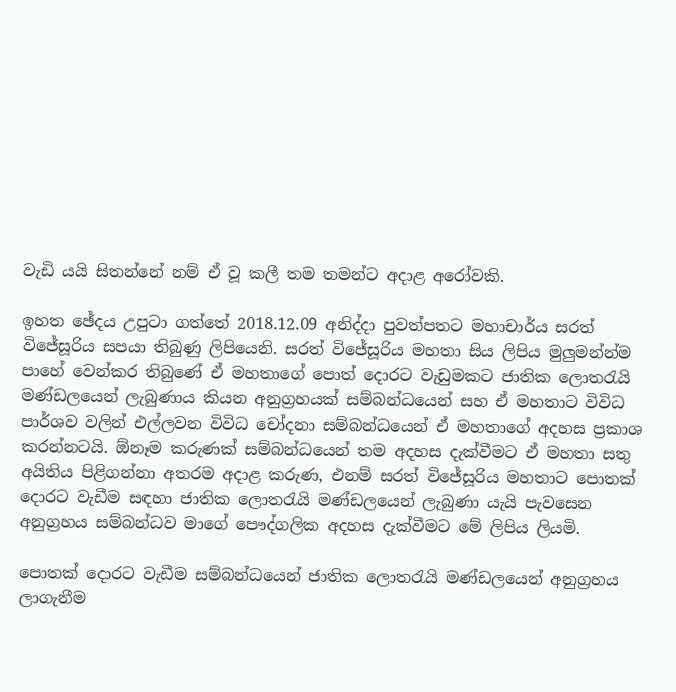වැඩි යයි සිතන්නේ නම් ඒ වූ කලී තම තමන්ට අදාළ අරෝවකි.

ඉහත ඡේදය උපුටා ගත්තේ 2018.12.09 අනිද්දා පුවත්පතට මහාචාර්ය සරත් විජේසූරිය සපයා තිබුණු ලිපියෙනි. සරත් විජේසූරිය මහතා සිය ලිපිය මුලුමන්න්ම පාහේ වෙන්කර තිබුණේ ඒ මහතාගේ පොත් දොරට වැඩුමකට ජාතික ලොතරැයි මණ්ඩලයෙන් ලැබුණාය කියන අනුග්‍රහයක් සම්බන්ධයෙන් සහ ඒ මහතාට විවිධ පාර්ශව වලින් එල්ලවන විවිධ චෝදනා සම්බන්ධයෙන් ඒ මහතාගේ අදහස ප්‍රකාශ කරන්නටයි. ඕනෑම කරුණක් සම්බන්ධයෙන් තම අදහස දැක්වීමට ඒ මහතා සතු අයිතිය පිළිගන්නා අතරම අදාළ කරුණ, එනම් සරත් විජේසූරිය මහතාට පොතක් දොරට වැඩීම සඳහා ජාතික ලොතරැයි මණ්ඩලයෙන් ලැබුණා යැයි පැවසෙන අනුග්‍රහය සම්බන්ධව මාගේ පෞද්ගලික අදහස දැක්වීමට මේ ලිපිය ලියමි.

පොතක් දොරට වැඩීම සම්බන්ධයෙන් ජාතික ලොතරැයි මණ්ඩලයෙන් අනුග්‍රහය ලාගැනීම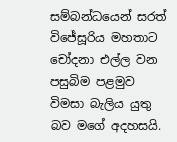සම්බන්ධයෙන් සරත් විජේසූරිය මහතාට චෝදනා එල්ල වන පසුබිම පළමුව විමසා බැලිය යුතු බව මගේ අදහසයි.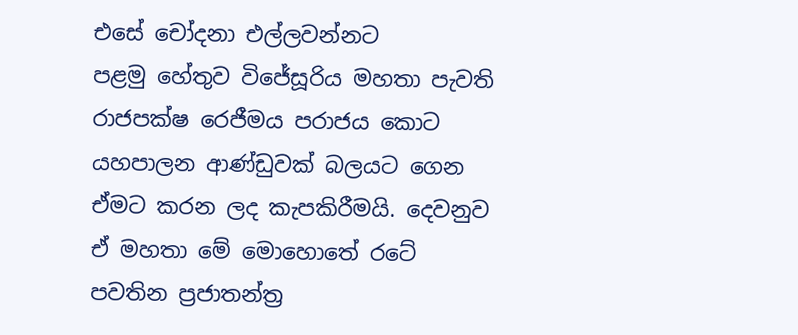එසේ චෝදනා එල්ලවන්නට පළමු ‍හේතුව විජේසූරිය මහතා පැවති රාජපක්ෂ රෙජීමය පරාජය කොට යහපාලන ආණ්ඩුවක් බලයට ගෙන ඒමට කරන ලද කැපකිරීමයි. දෙවනුව ඒ මහතා මේ මොහොතේ රටේ පවතින ප්‍රජාතන්ත්‍ර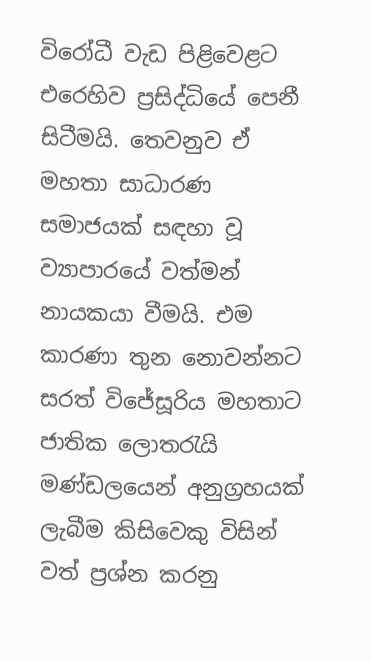විරෝධී වැඩ පිළිවෙළට එරෙහිව ප්‍රසිද්ධියේ පෙනී සිටීමයි. තෙවනුව ඒ මහතා සාධාරණ සමාජයක් සඳහා වූ ව්‍යාපාරයේ වත්මන් නායකයා වීමයි. එම කාරණා තුන නොවන්නට සරත් විජේසූරිය මහතාට ජාතික ලොතරැයි මණ්ඩලයෙන් අනුග්‍රහයක් ලැබීම කිසිවෙකු විසින් වත් ප්‍රශ්න ‍කරනු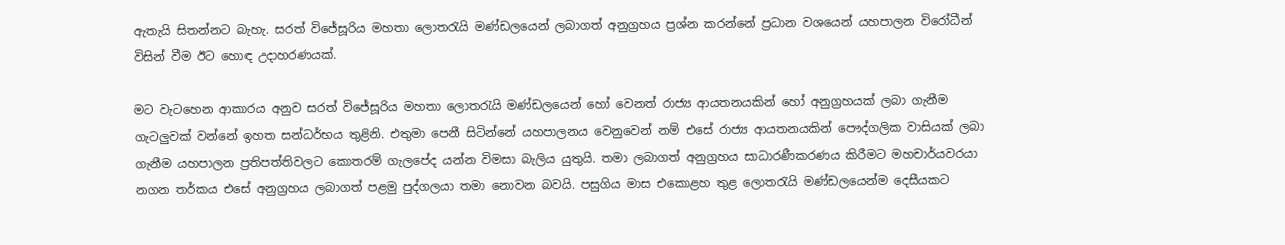ඇතැයි සිතන්නට බැහැ. සරත් විජේසූරිය මහතා ලොතරැයි මණ්ඩලයෙන් ලබාගත් අනුග්‍රහය ප්‍රශ්න කරන්නේ ප්‍රධාන වශයෙන් යහපාලන විරෝධීන් විසින් වීම ඊට හොඳ උදාහරණයක්.

මට වැටහෙන ආකාරය අනුව සරත් විජේසූරිය මහතා ලොතරැයි මණ්ඩලයෙන් හෝ වෙනත් රාජ්‍ය ආයතනයකින් හෝ අනුග්‍රහයක් ලබා ගැනීම ගැටලුවක් වන්නේ ඉහත සන්ධර්භය තුළිනි. එතුමා පෙනී සිටින්නේ යහපාලනය වෙනුවෙන් නම් එසේ රාජ්‍ය ආයතනයකින් පෞද්ගලික වාසියක් ලබා ගැනීම යහපාලන ප්‍රතිපත්තිවලට කොතරම් ගැලපේද යන්න විමසා බැලිය යුතුයි. තමා ලබාගත් අනුග්‍රහය සාධාරණීකරණය කිරීමට මහචාර්යවරයා නගන තර්කය එසේ අනුග්‍රහය ලබාගත් පළමු පුද්ගලයා තමා නොවන බවයි. පසුගිය මාස එකොළහ තුළ ලොතරැයි මණ්ඩලයෙන්ම දෙසීයකට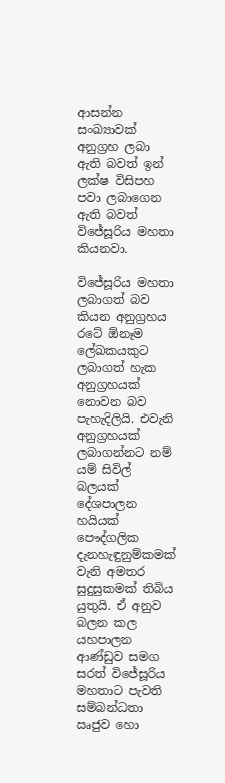ආසන්න සංඛ්‍යාවක් අනුග්‍රහ ලබා ඇති බවත් ඉන් ලක්ෂ විසිපහ පවා ලබාගෙන ඇති බවත් විජේසූරිය මහතා කියනවා.

විජේසූරිය මහතා ලබාගත් බව කියන අනුග්‍රහය රටේ ඕනෑම ලේඛකයකුට ලබාගත් හැක අනුග්‍රහයක් නොවන බව පැහැදිලියි. එවැනි අනුග්‍රහයක් ලබාගන්නට නම් යම් සිවිල් බලයක් දේශපාලන හයියක් පෞද්ගලික දැනහැඳුනුම්කමක් වැනි අමතර සුදුසුකමක් තිබිය යුතුයි. ඒ අනුව බලන කල යහපාලන ආණ්ඩුව සමග සරත් විජේසූරිය මහතාට පැවති සම්බන්ධතා ඍජුව හො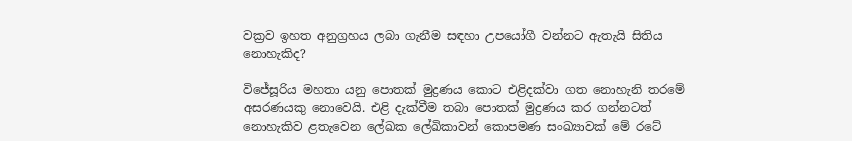වක්‍රව ඉහත අනුග්‍රහය ලබා ගැනීම සඳහා උපයෝගී වන්නට ඇතැයි සිතිය නොහැකිද?

විජේසූරිය මහතා යනු පොතක් මුද්‍රණය කොට එළිදක්වා ගත නොහැනි තරමේ අසරණයකු නොවෙයි. එළි දැක්වීම තබා පොතක් මුද්‍රණය කර ගන්නටත් නොහැකිව ළතැවෙන ලේඛක ‍ලේඛිකාවන් කොපමණ සංඛ්‍යාවක් මේ රටේ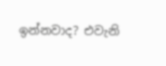ඉන්නවාද? එවැනි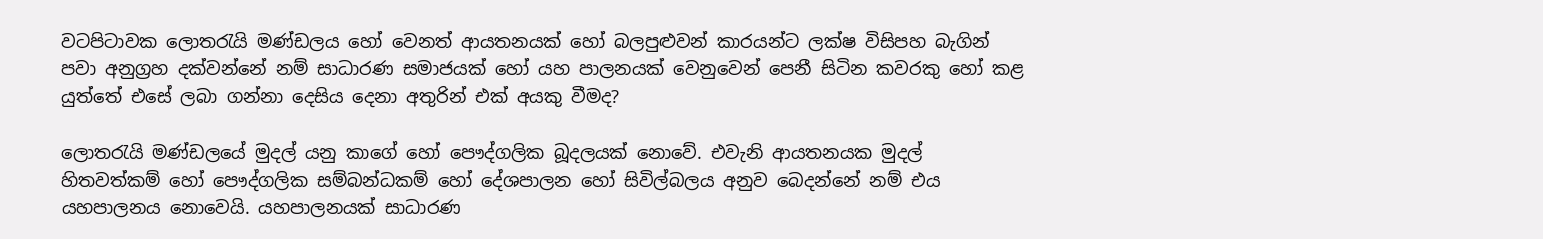වටපිටාවක ලොතරැයි මණ්ඩලය හෝ වෙනත් ආයතනයක් හෝ බලපුළුවන් කාරයන්ට ලක්ෂ විසිපහ බැගින් පවා අනුග්‍රහ දක්වන්නේ නම් සාධාරණ සමාජයක් හෝ යහ පාලනයක් වෙනුවෙන් පෙනී සිටින කවරකු හෝ කළ යුත්තේ එසේ ලබා ගන්නා දෙසිය දෙනා අතුරින් එක් අයකු වීමද?

ලොතරැයි මණ්ඩලයේ මුදල් යනු කාගේ හෝ පෞද්ගලික බූදලයක් නොවේ. එවැනි ආයතනයක මුදල් හිතවත්කම් හෝ පෞද්ගලික සම්බන්ධකම් හෝ දේශපාලන හෝ සිවිල්බලය අනුව බෙදන්නේ නම් එය යහපාලනය නොවෙයි. යහපාලනයක් සාධාරණ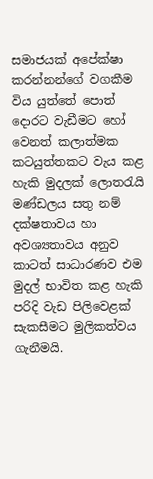සමාජයක් අපේක්ෂා කරන්නන්ගේ වගකීම විය යුත්තේ පොත් දොරට වැඩීමට හෝ වෙනත් කලාත්මක කටයුත්තකට වැය කළ හැකි මුදලක් ලොතරැයි මණ්ඩලය සතු නම් දක්ෂතාවය හා අවශ්‍යතාවය අනුව කාටත් සාධාරණව එම මුදල් භාවිත කළ හැකි පරිදි වැඩ පිලිවෙළක් සැකසීමට මුලිකත්වය ගැනීමයි.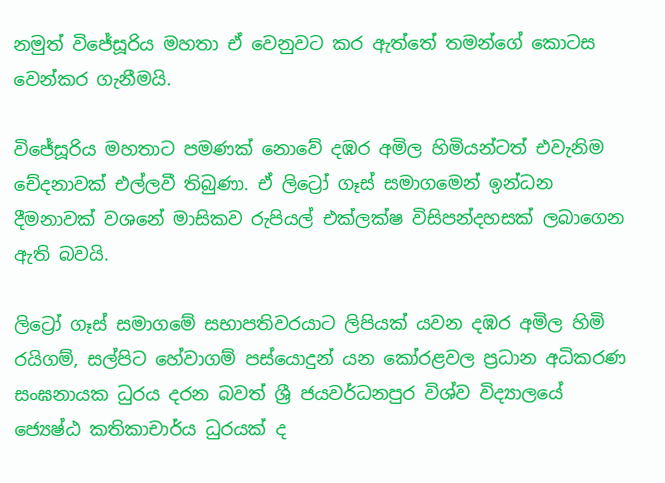නමුත් විජේසූරිය මහතා ඒ වෙනුවට කර ඇත්තේ තමන්ගේ කොටස වෙන්කර ගැනීමයි.

විජේසූරිය මහතාට පමණක් නොවේ දඹර අමිල හිමියන්ටත් එවැනිම චේදනාවක් එල්ලවී තිබුණා. ඒ ලිට්‍රෝ ගෑස් සමාගමෙන් ඉන්ධන දීමනාවක් වශනේ මාසිකව රුපියල් එක්ලක්ෂ විසිපන්දහසක් ලබාගෙන ඇති බවයි.

ලිට්‍රෝ ගෑස් සමාගමේ සභාපතිවරයාට ලිපියක් යවන දඹර අමිල හිමි රයිගම්, සල්පිට හේවාගම් පස්යොදුන් යන කෝරළවල ප්‍රධාන අධිකරණ සංඝනායක ධුරය දරන බවත් ශ්‍රී ජයවර්ධනපුර විශ්ව විද්‍යාලයේ ජ්‍යෙෂ්ඨ කතිකාචාර්ය ධුරයක් ද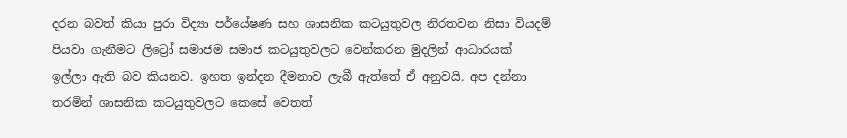දරන බවත් කියා පුරා විද්‍යා පර්යේෂණ සහ ‍ශාසනික කටයුතුවල නිරතවන නිසා වියදම් පියවා ගැනීමට ලිට්‍රෝ සමාජම සමාජ කටයුතුවලට වෙන්කරන මුදලින් ආධාරයක් ඉල්ලා ඇති බව කියනව. ඉහත ඉන්දන දීමනාව ලැබී ඇත්තේ ඒ අනුවයි. අප දන්නා තරමින් ශාසනික කටයුතුවලට කෙසේ වෙතත්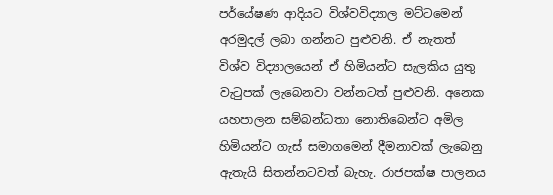පර්යේෂණ ආදියට විශ්වවිද්‍යාල මට්ටමෙන් අරමුදල් ලබා ගන්නට පුළුවනි. ඒ නැතත් විශ්ව විද්‍යාලයෙන් ඒ හිමියන්ට සැලකිය යුතු වැටුපක් ලැබෙනවා වන්නටත් පුළුවනි. අනෙක යහපාලන සම්බන්ධතා නොතිබෙන්ට අමිල හිමියන්ට ගැස් සමාගමෙන් දීමනාවක් ලැබෙනු ඇතැයි සිතන්නටවත් බැහැ. රාජපක්ෂ පාලනය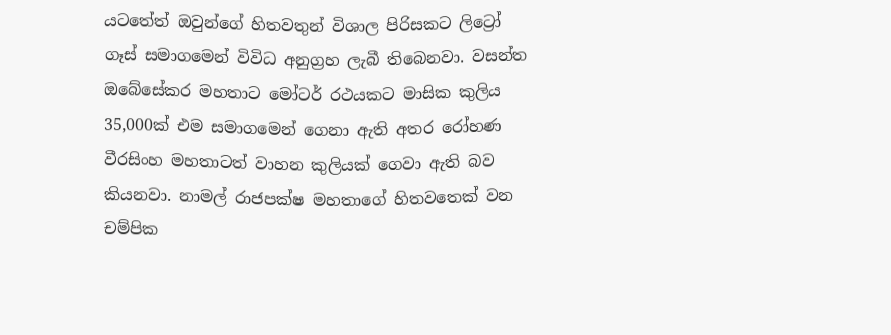යටතේත් ඔවුන්ගේ හිතවතුන් විශාල පිරිසකට ලිට්‍රෝ ගෑස් සමාගමෙන් විවිධ අනුග්‍රහ ලැබී තිබෙනවා. වසන්ත ඔබේසේකර මහතාට මෝටර් රථයකට මාසික කුලිය 35,000ක් එම සමාගමෙන් ගෙනා ඇති අතර රෝහණ වීරසිංහ මහතාටත් වාහන කුලියක් ගෙවා ඇති බව කියනවා. නාමල් රාජපක්ෂ මහතාගේ හිතවතෙක් වන චම්පික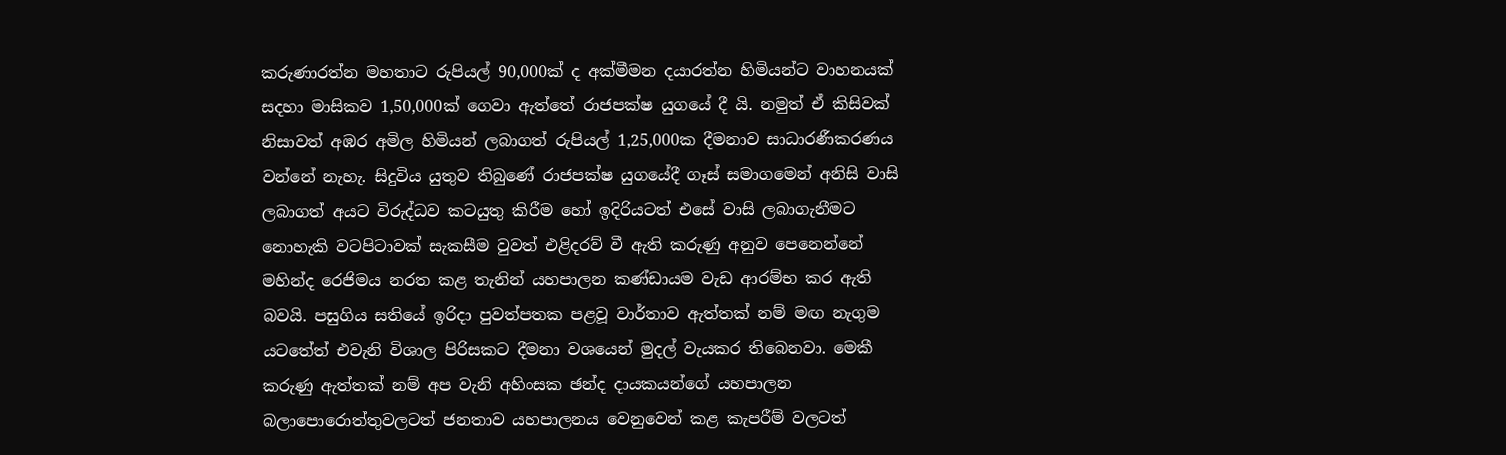කරුණාරත්න මහතාට රුපියල් 90,000ක් ද අක්මීමන දයාරත්න හිමියන්ට වාහනයක් සදහා මාසිකව 1,50,000ක් ගෙවා ඇත්තේ රාජපක්ෂ යුගයේ දී යි. නමුත් ඒ කිසිවක් නිසාවත් අඹර අමිල හිමියන් ලබාගත් රුපියල් 1,25,000ක දීමනාව සාධාරණීකරණය වන්නේ නැහැ. සිදුවිය යුතුව තිබුණේ රාජපක්ෂ යුගයේදී ගෑස් සමාගමෙන් අනිසි වාසි ලබාගත් අයට විරුද්ධව කටයුතු කිරීම හෝ ඉදිරියටත් එසේ වාසි ලබාගැනීමට නොහැකි වටපිටාවක් සැකසීම වුවත් එළිදරව් වී ඇති කරුණු අනුව පෙනෙන්නේ මහින්ද රෙජිමය නරත කළ තැනින් යහපාලන කණ්ඩායම වැඩ ආරම්භ කර ඇති බවයි. පසුගිය සතියේ ඉරිදා පුවත්පතක පළවූ වාර්තාව ඇත්තක් නම් මඟ නැගුම යටතේත් එවැනි විශාල පිරිසකට දීමනා වශයෙන් මුදල් වැයකර තිබෙනවා. මෙකී කරුණු ඇත්තක් නම් අප වැනි අහිංසක ඡන්ද දායකයන්ගේ යහපාලන බලාපොරොත්තුවලටත් ජනතාව යහපාලනය වෙනුවෙන් කළ කැපරීම් වලටත්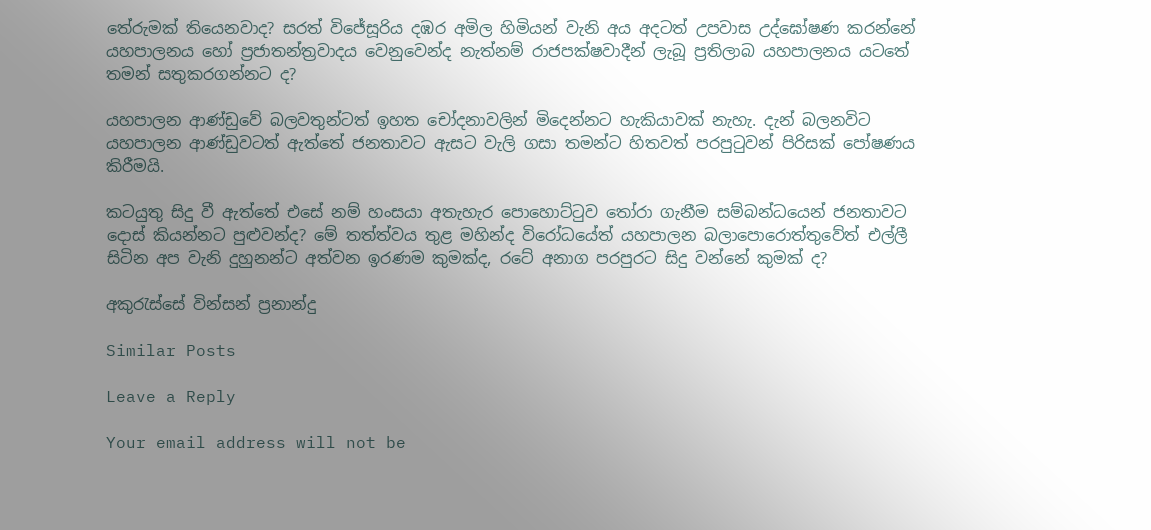තේරුමක් තියෙනවාද? සරත් විජේසූරිය දඹර අමිල හිමියන් වැනි අය අදටත් උපවාස උද්ඝෝෂණ කරන්නේ යහපාලනය හෝ ප්‍රජාතන්ත්‍රවාදය වෙනුවෙන්ද නැත්නම් රාජපක්ෂවාදීන් ලැබූ ප්‍රතිලාබ යහපාලනය යටතේ තමන් සතුකරගන්නට ද?

යහපාලන ආණ්ඩුවේ බලවතුන්ටත් ඉහත චෝදනාවලින් මිදෙන්නට හැකියාවක් නැහැ. දැන් බලනවිට යහපාලන ආණ්ඩුවටත් ඇත්තේ ජනතාවට ඇසට වැලි ගසා තමන්ට හිතවත් පරපුටුවන් පිරිසක් පෝෂණය කිරීමයි.

කටයුතු සිදු වී ඇත්තේ එසේ නම් හංසයා අතැහැර පොහොට්ටුව තෝරා ගැනීම සම්බන්ධයෙන් ජනතාවට දොස් කියන්නට පුළුවන්ද? මේ තත්ත්වය තුළ මහින්ද විරෝධයේත් යහපාලන බලාපොරොත්තුවේත් එල්ලී සිටින අප වැනි දුහුනන්ට අත්වන ඉරණම කුමක්ද, රටේ අනාග පරපුරට සිදු වන්නේ කුමක් ද?

අකුරැස්සේ වින්සන් ප්‍රනාන්දු

Similar Posts

Leave a Reply

Your email address will not be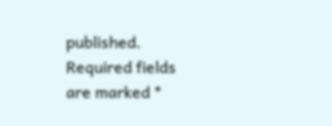published. Required fields are marked *